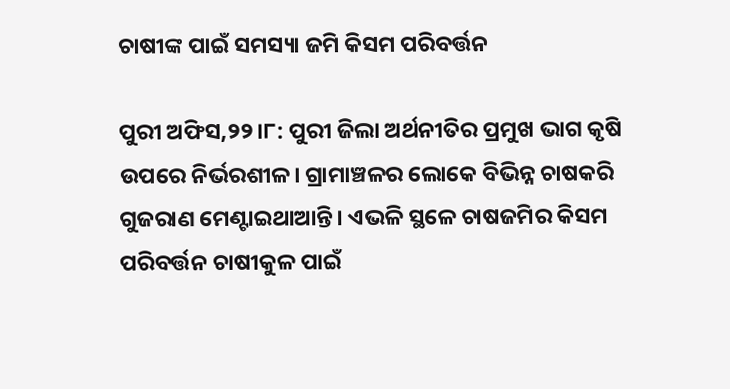ଚାଷୀଙ୍କ ପାଇଁ ସମସ୍ୟା ଜମି କିସମ ପରିବର୍ତ୍ତନ

ପୁରୀ ଅଫିସ,୨୨।୮: ପୁରୀ ଜିଲା ଅର୍ଥନୀତିର ପ୍ରମୁଖ ଭାଗ କୃଷି ଉପରେ ନିର୍ଭରଶୀଳ। ଗ୍ରାମାଞ୍ଚଳର ଲୋକେ ବିଭିନ୍ନ ଚାଷକରି ଗୁଜରାଣ ମେଣ୍ଟାଇଥାଆନ୍ତି। ଏଭଳି ସ୍ଥଳେ ଚାଷଜମିର କିସମ ପରିବର୍ତ୍ତନ ଚାଷୀକୁଳ ପାଇଁ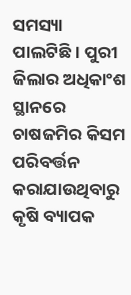ସମସ୍ୟା ପାଲଟିଛି। ପୁରୀ ଜିଲାର ଅଧିକାଂଶ ସ୍ଥାନରେ ଚାଷଜମିର କିସମ ପରିବର୍ତ୍ତନ କରାଯାଉଥିବାରୁ କୃଷି ବ୍ୟାପକ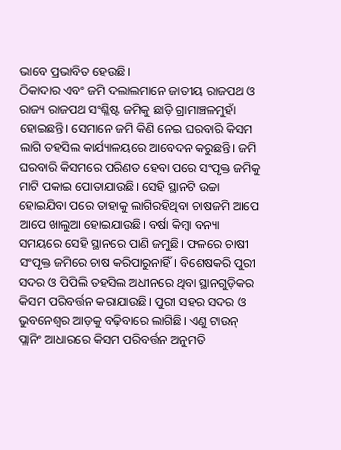ଭାବେ ପ୍ରଭାବିତ ହେଉଛି।
ଠିକାଦାର ଏବଂ ଜମି ଦଲାଲମାନେ ଜାତୀୟ ରାଜପଥ ଓ ରାଜ୍ୟ ରାଜପଥ ସଂଶ୍ଳିଷ୍ଟ ଜମିକୁ ଛାଡ଼ି ଗ୍ରାମାଞ୍ଚଳମୁହାଁ ହୋଇଛନ୍ତି। ସେମାନେ ଜମି କିଣି ନେଇ ଘରବାରି କିସମ ଲାଗି ତହସିଲ କାର୍ଯ୍ୟାଳୟରେ ଆବେଦନ କରୁଛନ୍ତି। ଜମି ଘରବାରି କିସମରେ ପରିଣତ ହେବା ପରେ ସଂପୃକ୍ତ ଜମିକୁ ମାଟି ପକାଇ ପୋତାଯାଉଛି। ସେହି ସ୍ଥାନଟି ଉଚ୍ଚା ହୋଇଯିବା ପରେ ତାହାକୁ ଲାଗିରହିଥିବା ଚାଷଜମି ଆପେ ଆପେ ଖାଲୁଆ ହୋଇଯାଉଛି। ବର୍ଷା କିମ୍ବା ବନ୍ୟା ସମୟରେ ସେହି ସ୍ଥାନରେ ପାଣି ଜମୁଛି। ଫଳରେ ଚାଷୀ ସଂପୃକ୍ତ ଜମିରେ ଚାଷ କରିପାରୁନାହିଁ। ବିଶେଷକରି ପୁରୀ ସଦର ଓ ପିପିଲି ତହସିଲ ଅଧୀନରେ ଥିବା ସ୍ଥାନଗୁଡ଼ିକର କିସମ ପରିବର୍ତ୍ତନ କରାଯାଉଛି। ପୁରୀ ସହର ସଦର ଓ ଭୁବନେଶ୍ୱର ଆଡ଼କୁ ବଢ଼ିବାରେ ଲାଗିଛି। ଏଣୁ ଟାଉନ୍‌ ପ୍ଲାନିଂ ଆଧାରରେ କିସମ ପରିବର୍ତ୍ତନ ଅନୁମତି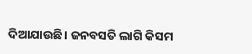ଦିଆଯାଉଛି। ଜନବସତି ଲାଗି କିସମ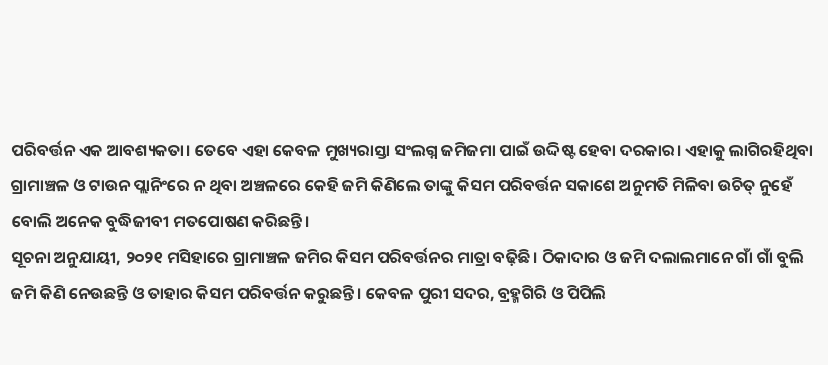ପରିବର୍ତ୍ତନ ଏକ ଆବଶ୍ୟକତା। ତେବେ ଏହା କେବଳ ମୁଖ୍ୟରାସ୍ତା ସଂଲଗ୍ନ ଜମିଜମା ପାଇଁ ଉଦ୍ଦିଷ୍ଟ ହେବା ଦରକାର। ଏହାକୁ ଲାଗିରହିଥିବା ଗ୍ରାମାଞ୍ଚଳ ଓ ଟାଉନ ପ୍ଲାନିଂରେ ନ ଥିବା ଅଞ୍ଚଳରେ କେହି ଜମି କିଣିଲେ ତାଙ୍କୁ କିସମ ପରିବର୍ତ୍ତନ ସକାଶେ ଅନୁମତି ମିଳିବା ଉଚିତ୍‌ ନୁହେଁ ବୋଲି ଅନେକ ବୁଦ୍ଧିଜୀବୀ ମତପୋଷଣ କରିଛନ୍ତି।
ସୂଚନା ଅନୁଯାୟୀ, ୨୦୨୧ ମସିହାରେ ଗ୍ରାମାଞ୍ଚଳ ଜମିର କିସମ ପରିବର୍ତ୍ତନର ମାତ୍ରା ବଢ଼ିଛି। ଠିକାଦାର ଓ ଜମି ଦଲାଲମାନେ ଗାଁ ଗାଁ ବୁଲି ଜମି କିଣି ନେଉଛନ୍ତି ଓ ତାହାର କିସମ ପରିବର୍ତ୍ତନ କରୁଛନ୍ତି। କେବଳ ପୁରୀ ସଦର, ବ୍ରହ୍ମଗିରି ଓ ପିପିଲି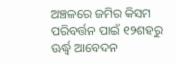ଅଞ୍ଚଳରେ ଜମିର କିସମ ପରିବର୍ତ୍ତନ ପାଇଁ ୧୨ଶହରୁ ଊର୍ଦ୍ଧ୍ୱ ଆବେଦନ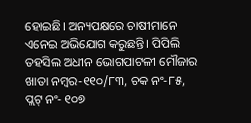ହୋଇଛି। ଅନ୍ୟପକ୍ଷରେ ଚାଷୀମାନେ ଏନେଇ ଅଭିଯୋଗ କରୁଛନ୍ତି। ପିପିଲି ତହସିଲ ଅଧୀନ ଭୋଗପାଟଳୀ ମୌଜାର ଖାତା ନମ୍ବର-୧୧୦/୮୩, ଚକ ନଂ-୮୫, ପ୍ଲଟ୍‌ ନଂ- ୧୦୭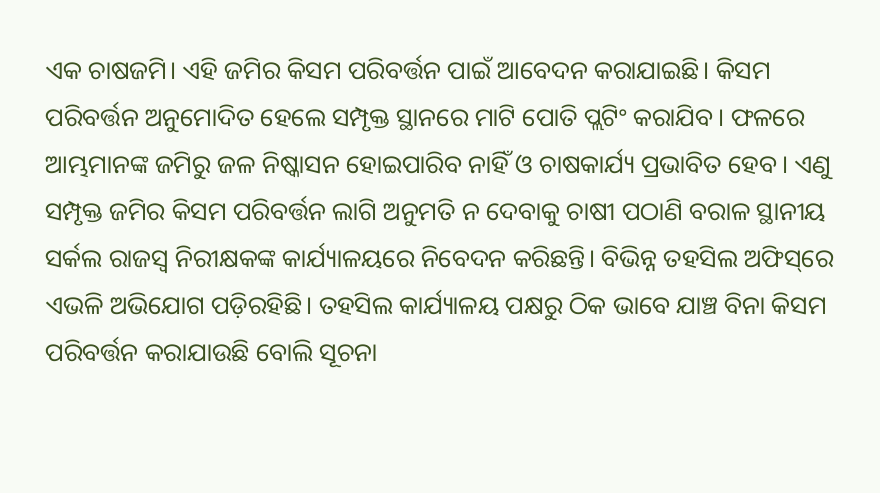ଏକ ଚାଷଜମି। ଏହି ଜମିର କିସମ ପରିବର୍ତ୍ତନ ପାଇଁ ଆବେଦନ କରାଯାଇଛି। କିସମ ପରିବର୍ତ୍ତନ ଅନୁମୋଦିତ ହେଲେ ସମ୍ପୃକ୍ତ ସ୍ଥାନରେ ମାଟି ପୋତି ପ୍ଲଟିଂ କରାଯିବ। ଫଳରେ ଆମ୍ଭମାନଙ୍କ ଜମିରୁ ଜଳ ନିଷ୍କାସନ ହୋଇପାରିବ ନାହିଁ ଓ ଚାଷକାର୍ଯ୍ୟ ପ୍ରଭାବିତ ହେବ। ଏଣୁ ସମ୍ପୃକ୍ତ ଜମିର କିସମ ପରିବର୍ତ୍ତନ ଲାଗି ଅନୁମତି ନ ଦେବାକୁ ଚାଷୀ ପଠାଣି ବରାଳ ସ୍ଥାନୀୟ ସର୍କଲ ରାଜସ୍ବ ନିରୀକ୍ଷକଙ୍କ କାର୍ଯ୍ୟାଳୟରେ ନିବେଦନ କରିଛନ୍ତି। ବିଭିନ୍ନ ତହସିଲ ଅଫିସ୍‌ରେ ଏଭଳି ଅଭିଯୋଗ ପଡ଼ିରହିଛି। ତହସିଲ କାର୍ଯ୍ୟାଳୟ ପକ୍ଷରୁ ଠିକ ଭାବେ ଯାଞ୍ଚ ବିନା କିସମ ପରିବର୍ତ୍ତନ କରାଯାଉଛି ବୋଲି ସୂଚନା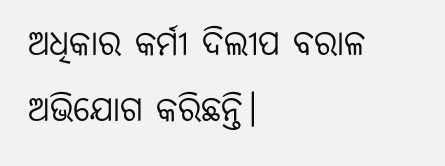ଅଧିକାର କର୍ମୀ ଦିଲୀପ ବରାଳ ଅଭିଯୋଗ କରିଛନ୍ତି।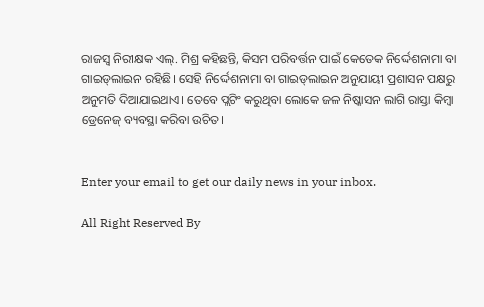ରାଜସ୍ବ ନିରୀକ୍ଷକ ଏଲ୍‌. ମିଶ୍ର କହିଛନ୍ତି, କିସମ ପରିବର୍ତ୍ତନ ପାଇଁ କେତେକ ନିର୍ଦ୍ଦେଶନାମା ବା ଗାଇଡ୍‌ଲାଇନ ରହିଛି। ସେହି ନିର୍ଦ୍ଦେଶନାମା ବା ଗାଇଡ୍‌ଲାଇନ ଅନୁଯାୟୀ ପ୍ରଶାସନ ପକ୍ଷରୁ ଅନୁମତି ଦିଆଯାଇଥାଏ। ତେବେ ପ୍ଲଟିଂ କରୁଥିବା ଲୋକେ ଜଳ ନିଷ୍କାସନ ଲାଗି ରାସ୍ତା କିମ୍ବା ଡ୍ରେନେଜ୍‌ ବ୍ୟବସ୍ଥା କରିବା ଉଚିତ।


Enter your email to get our daily news in your inbox.

All Right Reserved By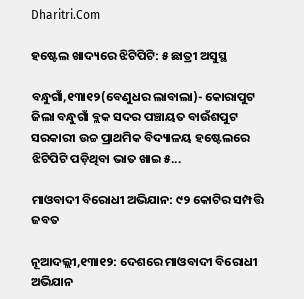Dharitri.Com

ହଷ୍ଟେଲ ଖାଦ୍ୟରେ ଝିଟିପିଟି: ୫ ଛାତ୍ରୀ ଅସୁସ୍ଥ

ବନ୍ଧୁଗାଁ,୧୩ା୧୨(ବେଣୁଧର ଲାବାଲା)- କୋରାପୁଟ ଜିଲା ବନ୍ଧୁଗାଁ ବ୍ଲକ ସଦର ପଞ୍ଚାୟତ ବାଉଁଶପୁଟ ସରକାରୀ ଉଚ୍ଚ ପ୍ରାଥମିକ ବିଦ୍ୟାଳୟ ହଷ୍ଟେଲରେ ଝିଟିପିଟି ପଡ଼ିଥିବା ଭାତ ଖାଇ ୫...

ମାଓବାଦୀ ବିରୋଧୀ ଅଭିଯାନ: ୯୨ କୋଟିର ସମ୍ପତ୍ତି ଜବତ

ନୂଆଦଲ୍ଲୀ,୧୩ା୧୨: ଦେଶରେ ମାଓବାଦୀ ବିରୋଧୀ ଅଭିଯାନ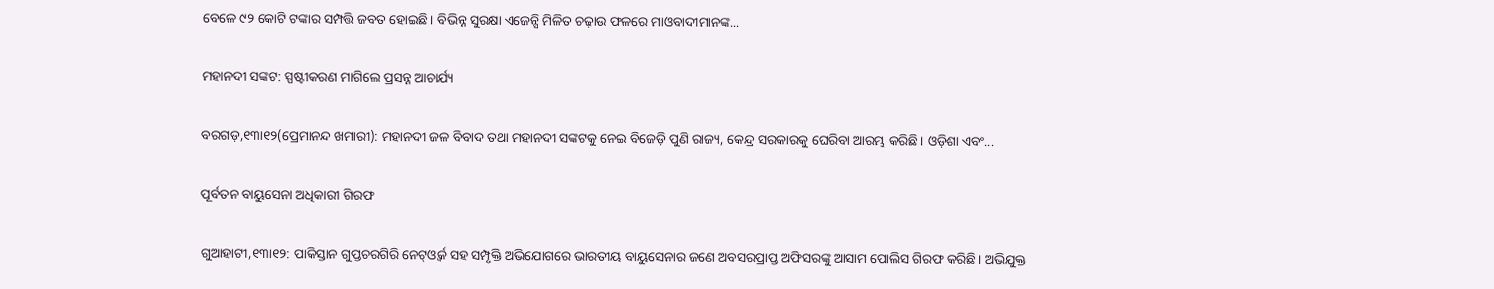ବେଳେ ୯୨ କୋଟି ଟଙ୍କାର ସମ୍ପତ୍ତି ଜବତ ହୋଇଛି। ବିଭିନ୍ନ ସୁରକ୍ଷା ଏଜେନ୍ସି ମିଳିତ ଚଢ଼ାଉ ଫଳରେ ମାଓବାଦୀମାନଙ୍କ...

ମହାନଦୀ ସଙ୍କଟ: ସ୍ପଷ୍ଟୀକରଣ ମାଗିଲେ ପ୍ରସନ୍ନ ଆଚାର୍ଯ୍ୟ

ବରଗଡ଼,୧୩ା୧୨(ପ୍ରେମାନନ୍ଦ ଖମାରୀ): ମହାନଦୀ ଜଳ ବିବାଦ ତଥା ମହାନଦୀ ସଙ୍କଟକୁ ନେଇ ବିଜେଡ଼ି ପୁଣି ରାଜ୍ୟ, କେନ୍ଦ୍ର ସରକାରକୁ ଘେରିବା ଆରମ୍ଭ କରିଛି। ଓଡ଼ିଶା ଏବଂ...

ପୂର୍ବତନ ବାୟୁସେନା ଅଧିକାରୀ ଗିରଫ

ଗୁଆହାଟୀ,୧୩ା୧୨: ପାକିସ୍ତାନ ଗୁପ୍ତଚରଗିରି ନେଟ୍‌ଓ୍ବର୍କ ସହ ସମ୍ପୃକ୍ତି ଅଭିଯୋଗରେ ଭାରତୀୟ ବାୟୁସେନାର ଜଣେ ଅବସରପ୍ରାପ୍ତ ଅଫିସରଙ୍କୁ ଆସାମ ପୋଲିସ ଗିରଫ କରିଛି। ଅଭିଯୁକ୍ତ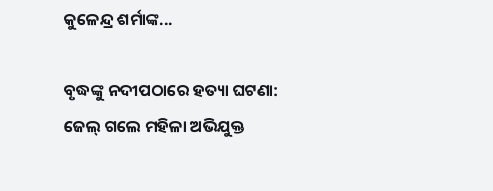କୁଳେନ୍ଦ୍ର ଶର୍ମାଙ୍କ...

ବୃଦ୍ଧଙ୍କୁ ନଦୀପଠାରେ ହତ୍ୟା ଘଟଣା: ଜେଲ୍‌ ଗଲେ ମହିଳା ଅଭିଯୁକ୍ତ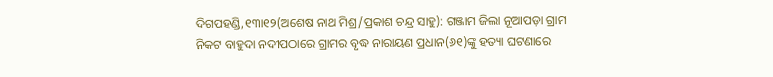ଦିଗପହଣ୍ଡି,୧୩ା୧୨(ଅଶେଷ ନାଥ ମିଶ୍ର/ପ୍ରକାଶ ଚନ୍ଦ୍ର ସାହୁ): ଗଞ୍ଜାମ ଜିଲା ନୂଆପଡ଼ା ଗ୍ରାମ ନିକଟ ବାହୁଦା ନଦୀପଠାରେ ଗ୍ରାମର ବୃଦ୍ଧ ନାରାୟଣ ପ୍ରଧାନ(୬୧)ଙ୍କୁ ହତ୍ୟା ଘଟଣାରେ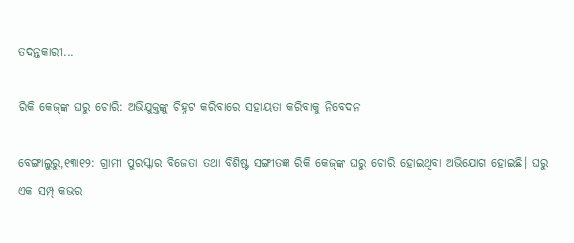ତଦନ୍ତକାରୀ...

ରିକି କେଜ୍‌ଙ୍କ ଘରୁ ଚୋରି: ଅଭିଯୁକ୍ତଙ୍କୁ ଚିହ୍ନଟ କରିବାରେ ସହାୟତା କରିବାକୁ ନିବେଦନ

ବେଙ୍ଗାଲୁରୁ,୧୩ା୧୨: ଗ୍ରାମୀ ପୁରସ୍କାର ବିଜେତା ତଥା ବିଶିଷ୍ଟ ସଙ୍ଗୀତଜ୍ଞ ରିକି କେଜ୍‌ଙ୍କ ଘରୁ ଚୋରି ହୋଇଥିବା ଅଭିଯୋଗ ହୋଇଛି। ଘରୁ ଏକ ସମ୍ପ୍‌ କଭର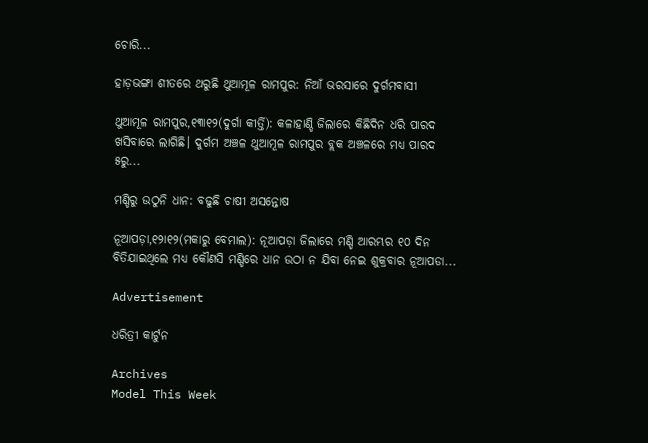ଚୋରି...

ହାଡ଼ଭଙ୍ଗା ଶୀତରେ ଥରୁଛି ଥୁଆମୂଳ ରାମପୁର: ନିଆଁ ଭରସାରେ ଦୁର୍ଗମବାସୀ

ଥୁଆମୂଳ ରାମପୁର,୧୩ା୧୨(ଦୁର୍ଗା କୀର୍ତ୍ତି): କଳାହାଣ୍ଡି ଜିଲାରେ କିଛିଦିନ ଧରି ପାରଦ ଖସିବାରେ ଲାଗିଛି। ଦୁର୍ଗମ ଅଞ୍ଚଳ ଥୁଆମୂଳ ରାମପୁର ବ୍ଲକ ଅଞ୍ଚଳରେ ମଧ୍ୟ ପାରଦ ୫ରୁ...

ମଣ୍ଡିରୁ ଉଠୁନି ଧାନ: ବଢୁଛି ଚାଷୀ ଅସନ୍ତୋଷ

ନୂଆପଡ଼ା,୧୨ା୧୨(ମକାରୁ ବେମାଲ): ନୂଆପଡ଼ା ଜିଲାରେ ମଣ୍ଡି ଆରମ୍ଭର ୧୦ ଦିନ ବିତିଯାଇଥିଲେ ମଧ୍ୟ କୌଣସି ମଣ୍ଡିରେ ଧାନ ଉଠା ନ ଯିବା ନେଇ ଶୁକ୍ରବାର ନୂଆପଡା...

Advertisement

ଧରିତ୍ରୀ କାର୍ଟୁନ

Archives
Model This Week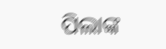ପିଲାଙ୍କ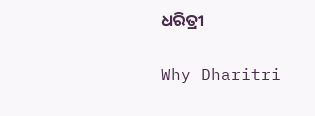ଧରିତ୍ରୀ

Why Dharitri